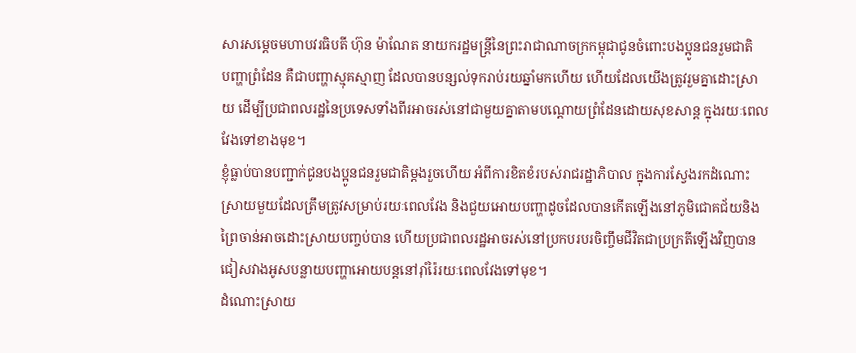សារសម្ដេចមហាបវរធិបតី ហ៊ុន ម៉ាណែត នាយករដ្ឋមន្ត្រីនៃព្រះរាជាណាចក្រកម្ពុជាជូនចំពោះបងប្អូនជនរួមជាតិ
បញ្ហាព្រំដែន គឺជាបញ្ហាស្មុគស្មាញ ដែលបានបន្សល់ទុករាប់រយឆ្នាំមកហើយ ហើយដែលយើងត្រូវរួមគ្នាដោះស្រាយ ដើម្បីប្រជាពលរដ្ឋនៃប្រទេសទាំងពីរអាចរស់នៅជាមួយគ្នាតាមបណ្ដោយព្រំដែនដោយសុខសាន្ត ក្នុងរយៈពេលវែងទៅខាងមុខ។
ខ្ញុំធ្លាប់បានបញ្ជាក់ជូនបងប្អូនជនរួមជាតិម្តងរួចហើយ អំពីការខិតខំរបស់រាជរដ្ឋាភិបាល ក្នុងការស្វែងរកដំណោះស្រាយមួយដែលត្រឹមត្រូវសម្រាប់រយៈពេលវែង និងជួយអោយបញ្ហាដូចដែលបានកើតឡើងនៅភូមិជោគជ័យនិងព្រៃចាន់អាចដោះស្រាយបញ្ចប់បាន ហើយប្រជាពលរដ្ឋអាចរស់នៅប្រកបរបរចិញ្ចឹមជីវិតជាប្រក្រតីឡើងវិញបាន ជៀសវាងអូសបន្លាយបញ្ហាអោយបន្តនៅរ៉ាំរ៉ៃរយៈពេលវែងទៅមុខ។
ដំណោះស្រាយ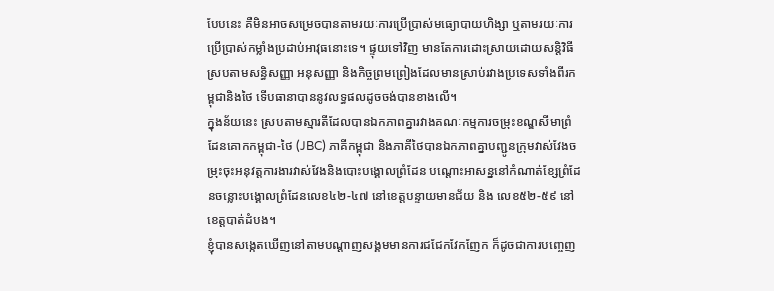បែបនេះ គឺមិនអាចសម្រេចបានតាមរយៈការប្រើប្រាស់មធ្យោបាយហិង្សា ឬតាមរយៈការប្រើប្រាស់កម្លាំងប្រដាប់អាវុធនោះទេ។ ផ្ទុយទៅវិញ មានតែការដោះស្រាយដោយសន្តិវិធី ស្របតាមសន្ធិសញ្ញា អនុសញ្ញា និងកិច្ចព្រមព្រៀងដែលមានស្រាប់រវាងប្រទេសទាំងពីរកម្ពុជានិងថៃ ទើបធានាបាននូវលទ្ធផលដូចចង់បានខាងលើ។
ក្នុងន័យនេះ ស្របតាមស្មារតីដែលបានឯកភាពគ្នារវាងគណៈកម្មការចម្រុះខណ្ឌសីមាព្រំដែនគោកកម្ពុជា-ថៃ (JBC) ភាគីកម្ពុជា និងភាគីថៃបានឯកភាពគ្នាបញ្ជូនក្រុមវាស់វែងចម្រុះចុះអនុវត្តការងារវាស់វែងនិងបោះបង្គោលព្រំដែន បណ្តោះអាសន្ននៅកំណាត់ខ្សែព្រំដែនចន្លោះបង្គោលព្រំដែនលេខ៤២-៤៧ នៅខេត្តបន្ទាយមានជ័យ និង លេខ៥២-៥៩ នៅខេត្តបាត់ដំបង។
ខ្ញុំបានសង្កេតឃើញនៅតាមបណ្ដាញសង្គមមានការជជែកវែកញែក ក៏ដូចជាការបញ្ចេញ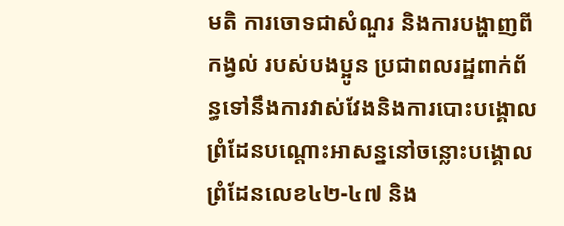មតិ ការចោទជាសំណួរ និងការបង្ហាញពីកង្វល់ របស់បងប្អូន ប្រជាពលរដ្ឋពាក់ព័ន្ធទៅនឹងការវាស់វែងនិងការបោះបង្គោលព្រំដែនបណ្ដោះអាសន្ននៅចន្លោះបង្គោលព្រំដែនលេខ៤២-៤៧ និង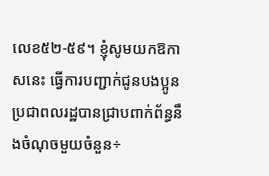លេខ៥២-៥៩។ ខ្ញុំសូមយកឱកាសនេះ ធ្វើការបញ្ជាក់ជូនបងប្អូនប្រជាពលរដ្ឋបានជ្រាបពាក់ព័ន្ធនឹងចំណុចមួយចំនួន÷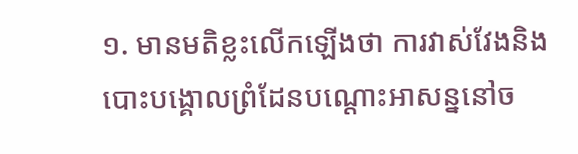១. មានមតិខ្លះលើកឡើងថា ការវាស់វែងនិងបោះបង្គោលព្រំដែនបណ្តោះអាសន្ននៅច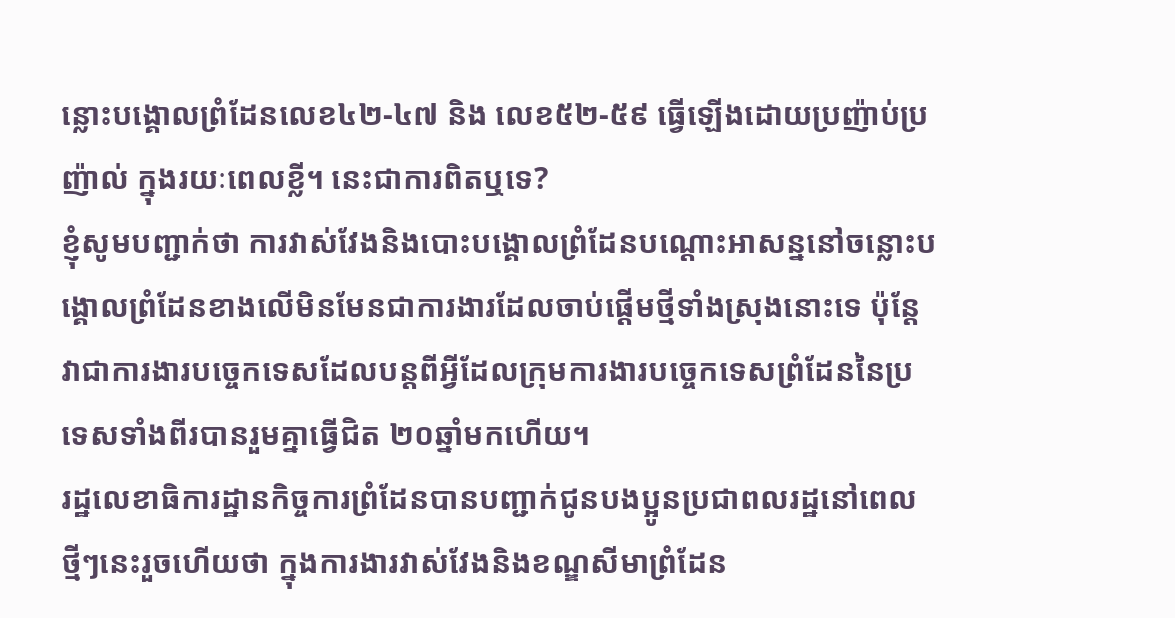ន្លោះបង្គោលព្រំដែនលេខ៤២-៤៧ និង លេខ៥២-៥៩ ធ្វើឡើងដោយប្រញ៉ាប់ប្រញ៉ាល់ ក្នុងរយៈពេលខ្លី។ នេះជាការពិតឬទេ?
ខ្ញុំសូមបញ្ជាក់ថា ការវាស់វែងនិងបោះបង្គោលព្រំដែនបណ្តោះអាសន្ននៅចន្លោះបង្គោលព្រំដែនខាងលើមិនមែនជាការងារដែលចាប់ផ្ដើមថ្មីទាំងស្រុងនោះទេ ប៉ុន្តែវាជាការងារបច្ចេកទេសដែលបន្តពីអ្វីដែលក្រុមការងារបច្ចេកទេសព្រំដែននៃប្រទេសទាំងពីរបានរួមគ្នាធ្វើជិត ២០ឆ្នាំមកហើយ។
រដ្ឋលេខាធិការដ្ឋានកិច្ចការព្រំដែនបានបញ្ជាក់ជូនបងប្អូនប្រជាពលរដ្ឋនៅពេលថ្មីៗនេះរួចហើយថា ក្នុងការងារវាស់វែងនិងខណ្ឌសីមាព្រំដែន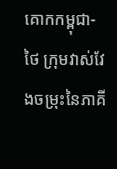គោកកម្ពុជា-ថៃ ក្រុមវាស់វែងចម្រុះនៃភាគី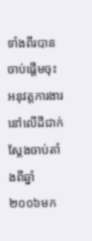ទាំងពីរបានចាប់ផ្តើមចុះអនុវត្តការងារនៅលើដីជាក់ស្ដែងចាប់តាំងពីឆ្នាំ២០០៦មក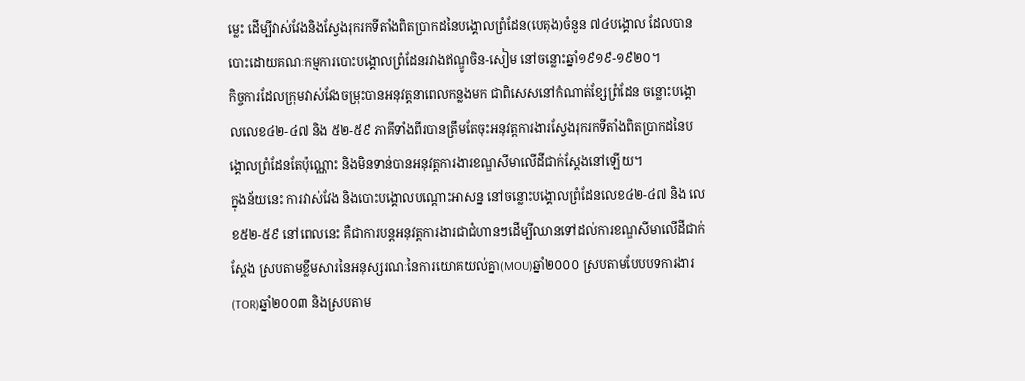ម្លេះ ដើម្បីវាស់វែងនិងស្វែងរុករកទីតាំងពិតប្រាកដនៃបង្គោលព្រំដែន(បេតុង)ចំនួន ៧៤បង្គោល ដែលបានបោះដោយគណៈកម្មការបោះបង្គោលព្រំដែនរវាងឥណ្ឌូចិន-សៀម នៅចន្លោះឆ្នាំ១៩១៩-១៩២០។
កិច្ចការដែលក្រុមវាស់វែងចម្រុះបានអនុវត្តនាពេលកន្លងមក ជាពិសេសនៅកំណាត់ខ្សែព្រំដែន ចន្លោះបង្គោលលេខ៤២-៤៧ និង ៥២-៥៩ ភាគីទាំងពីរបានត្រឹមតែចុះអនុវត្តការងារស្វែងរុករកទីតាំងពិតប្រាកដនៃបង្គោលព្រំដែនតែប៉ុណ្ណោះ និងមិនទាន់បានអនុវត្តការងារខណ្ឌសីមាលើដីជាក់ស្ដែងនៅឡើយ។
ក្នុងន័យនេះ ការវាស់វែង និងបោះបង្គោលបណ្តោះអាសន្ន នៅចន្លោះបង្គោលព្រំដែនលេខ៤២-៤៧ និង លេខ៥២-៥៩ នៅពេលនេះ គឺជាការបន្តអនុវត្តការងារជាជំហានៗដើម្បីឈានទៅដល់ការខណ្ឌសីមាលើដីជាក់ស្ដែង ស្របតាមខ្លឹមសារនៃអនុស្សរណៈនៃការយោគយល់គ្នា(MOU)ឆ្នាំ២០០០ ស្របតាមបែបបទការងារ(TOR)ឆ្នាំ២០០៣ និងស្របតាម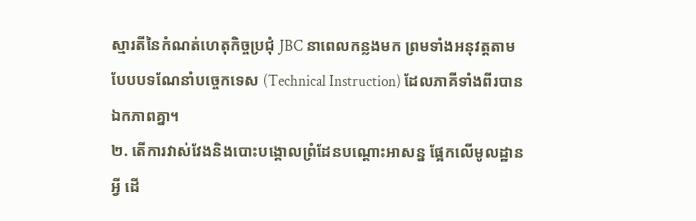ស្មារតីនៃកំណត់ហេតុកិច្ចប្រជុំ JBC នាពេលកន្លងមក ព្រមទាំងអនុវត្តតាមបែបបទណែនាំបច្ចេកទេស (Technical Instruction) ដែលភាគីទាំងពីរបានឯកភាពគ្នា។
២. តើការវាស់វែងនិងបោះបង្គោលព្រំដែនបណ្តោះអាសន្ន ផ្អែកលើមូលដ្ឋានអ្វី ដើ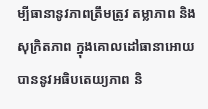ម្បីធានានូវភាពត្រឹមត្រូវ តម្លាភាព និងសុក្រិតភាព ក្នុងគោលដៅធានាអោយបាននូវអធិបតេយ្យភាព និ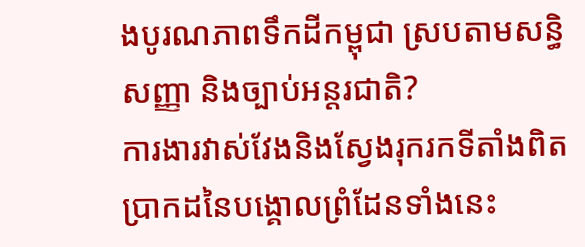ងបូរណភាពទឹកដីកម្ពុជា ស្របតាមសន្ធិសញ្ញា និងច្បាប់អន្តរជាតិ?
ការងារវាស់វែងនិងស្វែងរុករកទីតាំងពិតប្រាកដនៃបង្គោលព្រំដែនទាំងនេះ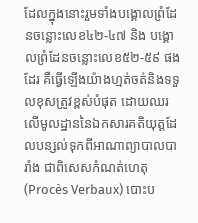ដែលក្នុងនោះរួមទាំងបង្គោលព្រំដែនចន្លោះលេខ៤២-៤៧ និង បង្គោលព្រំដែនចន្លោះលេខ៥២-៥៩ ផងដែរ គឺធ្វើឡើងយ៉ាងហ្មត់ចត់និងទទួលខុសត្រូវខ្ពស់បំផុត ដោយឈរលើមូលដ្ឋាននៃឯកសារគតិយុត្តដែលបន្សល់ទុកពីអាណាព្យាបាលបារាំង ជាពិសេសកំណត់ហេតុ (Procès Verbaux) បោះប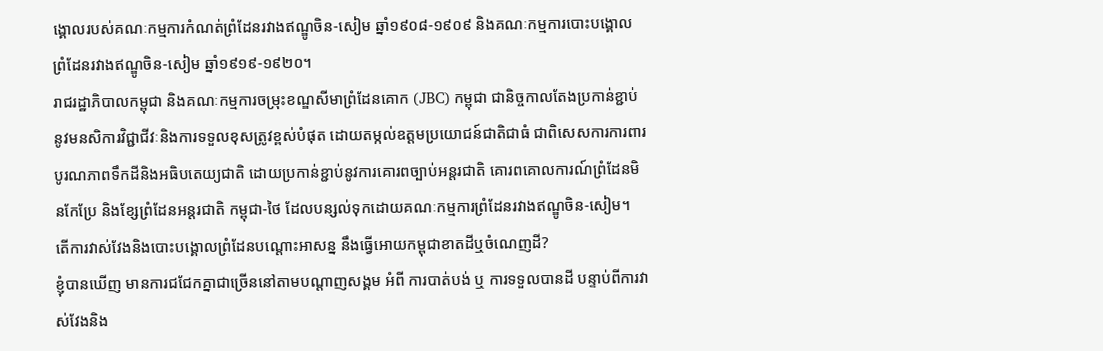ង្គោលរបស់គណៈកម្មការកំណត់ព្រំដែនរវាងឥណ្ឌូចិន-សៀម ឆ្នាំ១៩០៨-១៩០៩ និងគណៈកម្មការបោះបង្គោលព្រំដែនរវាងឥណ្ឌូចិន-សៀម ឆ្នាំ១៩១៩-១៩២០។
រាជរដ្ឋាភិបាលកម្ពុជា និងគណៈកម្មការចម្រុះខណ្ឌសីមាព្រំដែនគោក (JBC) កម្ពុជា ជានិច្ចកាលតែងប្រកាន់ខ្ជាប់នូវមនសិការវិជ្ជាជីវៈនិងការទទួលខុសត្រូវខ្ពស់បំផុត ដោយតម្កល់ឧត្តមប្រយោជន៍ជាតិជាធំ ជាពិសេសការការពារបូរណភាពទឹកដីនិងអធិបតេយ្យជាតិ ដោយប្រកាន់ខ្ជាប់នូវការគោរពច្បាប់អន្តរជាតិ គោរពគោលការណ៍ព្រំដែនមិនកែប្រែ និងខ្សែព្រំដែនអន្តរជាតិ កម្ពុជា-ថៃ ដែលបន្សល់ទុកដោយគណៈកម្មការព្រំដែនរវាងឥណ្ឌូចិន-សៀម។
តើការវាស់វែងនិងបោះបង្គោលព្រំដែនបណ្តោះអាសន្ន នឹងធ្វើអោយកម្ពុជាខាតដីឬចំណេញដី?
ខ្ញុំបានឃើញ មានការជជែកគ្នាជាច្រើននៅតាមបណ្ដាញសង្គម អំពី ការបាត់បង់ ឬ ការទទួលបានដី បន្ទាប់ពីការវាស់វែងនិង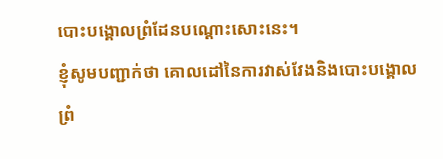បោះបង្គោលព្រំដែនបណ្ដោះសោះនេះ។
ខ្ញុំសូមបញ្ជាក់ថា គោលដៅនៃការវាស់វែងនិងបោះបង្គោលព្រំ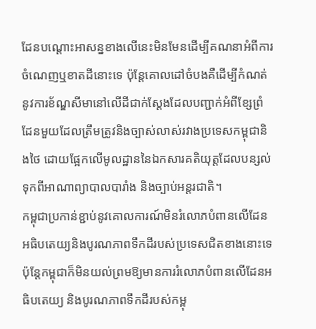ដែនបណ្តោះអាសន្នខាងលើនេះមិនមែនដើម្បីគណនាអំពីការចំណេញឬខាតដីនោះទេ ប៉ុន្តែគោលដៅចំបងគឺដើម្បីកំណត់នូវការខ័ណ្ឌសីមានៅលើដីជាក់ស្តែងដែលបញ្ជាក់អំពីខ្សែព្រំដែនមួយដែលត្រឹមត្រូវនិងច្បាស់លាស់រវាងប្រទេសកម្ពុជានិងថៃ ដោយផ្អែកលើមូលដ្ឋាននៃឯកសារគតិយុត្តដែលបន្សល់ទុកពីអាណាព្យាបាលបារាំង និងច្បាប់អន្តរជាតិ។
កម្ពុជាប្រកាន់ខ្ជាប់នូវគោលការណ៍មិនរំលោភបំពានលើដែនអធិបតេយ្យនិងបូរណភាពទឹកដីរបស់ប្រទេសជិតខាងនោះទេ ប៉ុន្តែកម្ពុជាក៏មិនយល់ព្រមឱ្យមានការរំលោភបំពានលើដែនអធិបតេយ្យ និងបូរណភាពទឹកដីរបស់កម្ពុ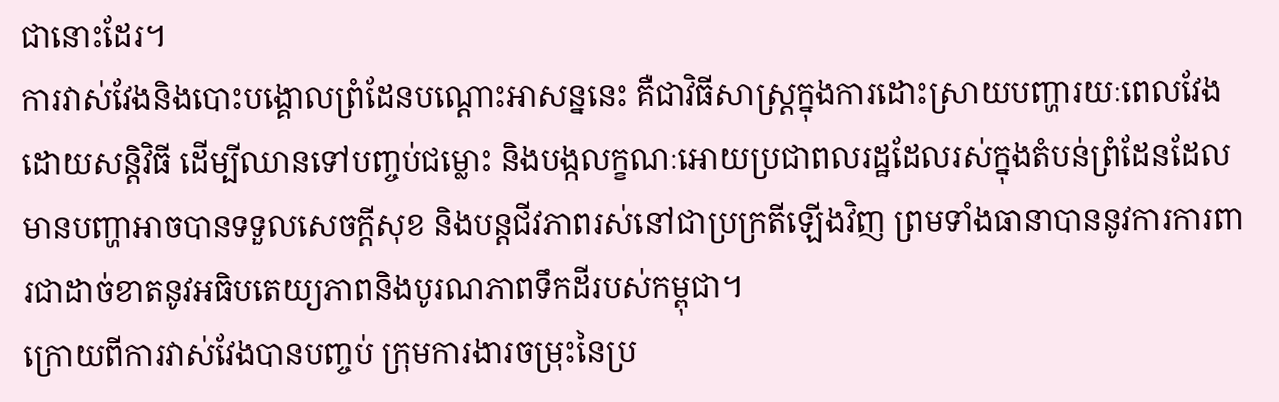ជានោះដែរ។
ការវាស់វែងនិងបោះបង្គោលព្រំដែនបណ្តោះអាសន្ននេះ គឺជាវិធីសាស្ត្រក្នុងការដោះស្រាយបញ្ហារយៈពេលវែងដោយសន្តិវិធី ដើម្បីឈានទៅបញ្ចប់ជម្លោះ និងបង្កលក្ខណៈអោយប្រជាពលរដ្ឋដែលរស់ក្នុងតំបន់ព្រំដែនដែលមានបញ្ហាអាចបានទទួលសេចក្តីសុខ និងបន្តជីវភាពរស់នៅជាប្រក្រតីឡើងវិញ ព្រមទាំងធានាបាននូវការការពារជាដាច់ខាតនូវអធិបតេយ្យភាពនិងបូរណភាពទឹកដីរបស់កម្ពុជា។
ក្រោយពីការវាស់វែងបានបញ្ចប់ ក្រុមការងារចម្រុះនៃប្រ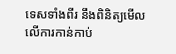ទេសទាំងពីរ នឹងពិនិត្យមើលលើការកាន់កាប់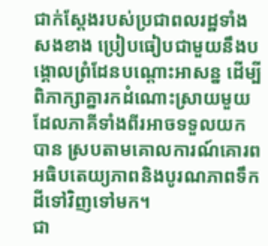ជាក់ស្តែងរបស់ប្រជាពលរដ្ឋទាំងសងខាង ប្រៀបធៀបជាមួយនឹងបង្គោលព្រំដែនបណ្តោះអាសន្ន ដើម្បីពិភាក្សាគ្នារកដំណោះស្រាយមួយដែលភាគីទាំងពីរអាចទទួលយកបាន ស្របតាមគោលការណ៍គោរពអធិបតេយ្យភាពនិងបូរណភាពទឹកដីទៅវិញទៅមក។
ជា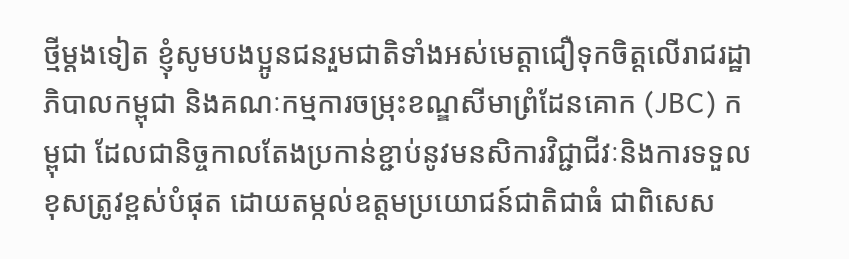ថ្មីម្តងទៀត ខ្ញុំសូមបងប្អូនជនរួមជាតិទាំងអស់មេត្តាជឿទុកចិត្តលើរាជរដ្ឋាភិបាលកម្ពុជា និងគណៈកម្មការចម្រុះខណ្ឌសីមាព្រំដែនគោក (JBC) កម្ពុជា ដែលជានិច្ចកាលតែងប្រកាន់ខ្ជាប់នូវមនសិការវិជ្ជាជីវៈនិងការទទួលខុសត្រូវខ្ពស់បំផុត ដោយតម្កល់ឧត្តមប្រយោជន៍ជាតិជាធំ ជាពិសេស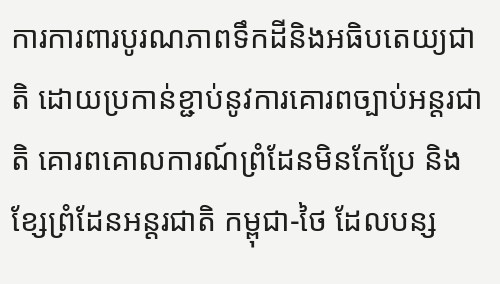ការការពារបូរណភាពទឹកដីនិងអធិបតេយ្យជាតិ ដោយប្រកាន់ខ្ជាប់នូវការគោរពច្បាប់អន្តរជាតិ គោរពគោលការណ៍ព្រំដែនមិនកែប្រែ និងខ្សែព្រំដែនអន្តរជាតិ កម្ពុជា-ថៃ ដែលបន្ស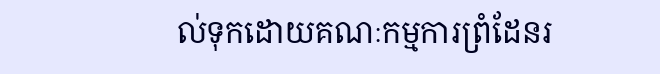ល់ទុកដោយគណៈកម្មការព្រំដែនរ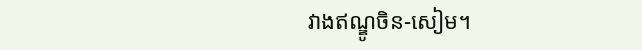វាងឥណ្ឌូចិន-សៀម។